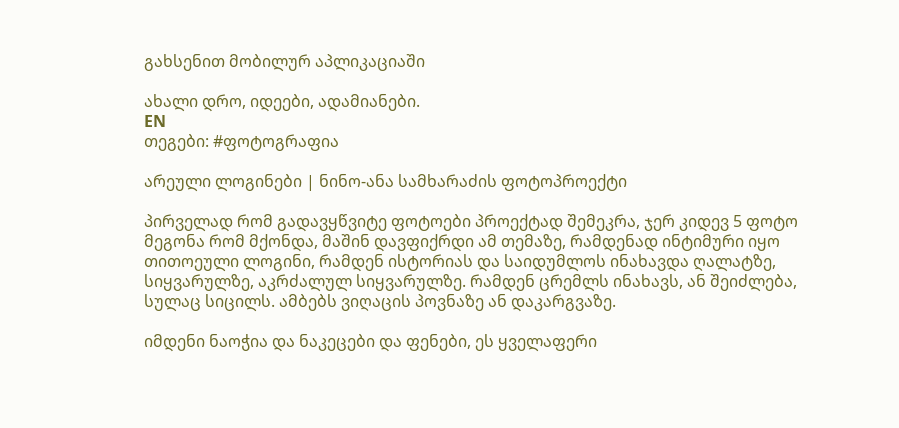გახსენით მობილურ აპლიკაციაში

ახალი დრო, იდეები, ადამიანები.
EN
თეგები: #ფოტოგრაფია

არეული ლოგინები | ნინო-ანა სამხარაძის ფოტოპროექტი

პირველად რომ გადავყწვიტე ფოტოები პროექტად შემეკრა, ჯერ კიდევ 5 ფოტო მეგონა რომ მქონდა, მაშინ დავფიქრდი ამ თემაზე, რამდენად ინტიმური იყო თითოეული ლოგინი, რამდენ ისტორიას და საიდუმლოს ინახავდა ღალატზე, სიყვარულზე, აკრძალულ სიყვარულზე. რამდენ ცრემლს ინახავს, ან შეიძლება, სულაც სიცილს. ამბებს ვიღაცის პოვნაზე ან დაკარგვაზე.

იმდენი ნაოჭია და ნაკეცები და ფენები, ეს ყველაფერი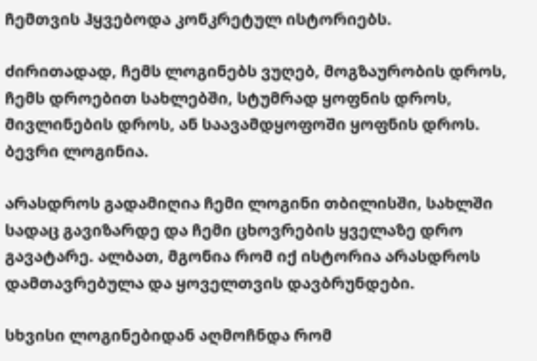ჩემთვის ჰყვებოდა კონკრეტულ ისტორიებს.

ძირითადად, ჩემს ლოგინებს ვუღებ, მოგზაურობის დროს, ჩემს დროებით სახლებში, სტუმრად ყოფნის დროს, მივლინების დროს, ან საავამდყოფოში ყოფნის დროს. ბევრი ლოგინია.

არასდროს გადამიღია ჩემი ლოგინი თბილისში, სახლში სადაც გავიზარდე და ჩემი ცხოვრების ყველაზე დრო გავატარე. ალბათ, მგონია რომ იქ ისტორია არასდროს დამთავრებულა და ყოველთვის დავბრუნდები.

სხვისი ლოგინებიდან აღმოჩნდა რომ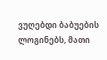ვუღებდი ბაბუების ლოგინებს, მათი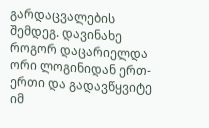გარდაცვალების შემდეგ. დავინახე როგორ დაცარიელდა ორი ლოგინიდან ერთ-ერთი და გადავწყვიტე იმ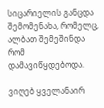სიცარიელის განცდა შემომენახა, რომელც, ალბათ შემეშინდა რომ დამავიწყდებოდა.

ვიღებ ყველანაირ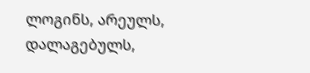ლოგინს, არეულს, დალაგებულს,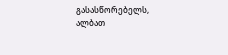გასასწორებელს, ალბათ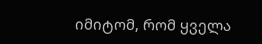იმიტომ, რომ ყველა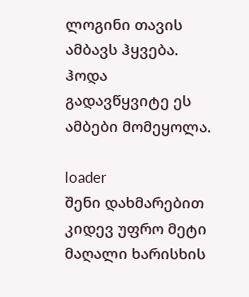ლოგინი თავის ამბავს ჰყვება. ჰოდა გადავწყვიტე ეს ამბები მომეყოლა.

loader
შენი დახმარებით კიდევ უფრო მეტი მაღალი ხარისხის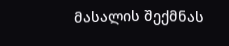მასალის შექმნას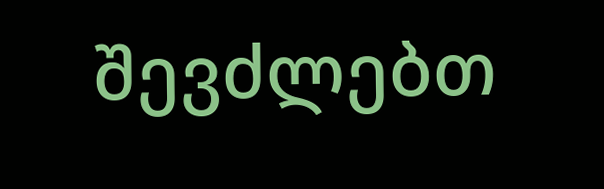შევძლებთ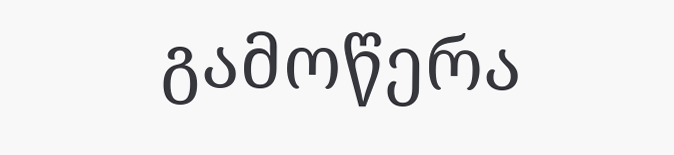გამოწერა